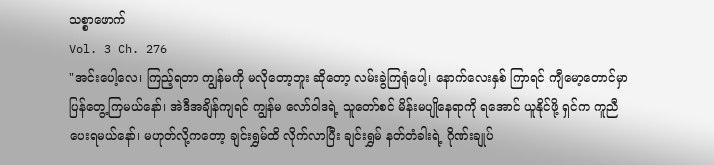သစ္စာဖောက်
Vol. 3 Ch. 276
"အင်းပေါ့လေ၊ ကြည့်ရတာ ကျွန်မကို မလိုတော့ဘူး ဆိုတော့ လမ်းခွဲကြရုံပေါ့၊ နောက်လေးနှစ် ကြာရင် ကျီမော့တောင်မှာ ပြန်တွေ့ကြမယ်နော်၊ အဲဒီအချိန်ကျရင် ကျွန်မ လော်ဝါဒရဲ့ သူတော်စင် မိန်းမပျိုနေရာကို ရအောင် ယူနိုင်ဖို့ ရှင်က ကူညီ ပေးရမယ်နော်၊ မဟုတ်လို့ကတော့ ချင်းရွှမ်ထိ လိုက်လာပြီး ချင်းရွှမ် နတ်တံခါးရဲ့ ဂိုဏ်းချုပ်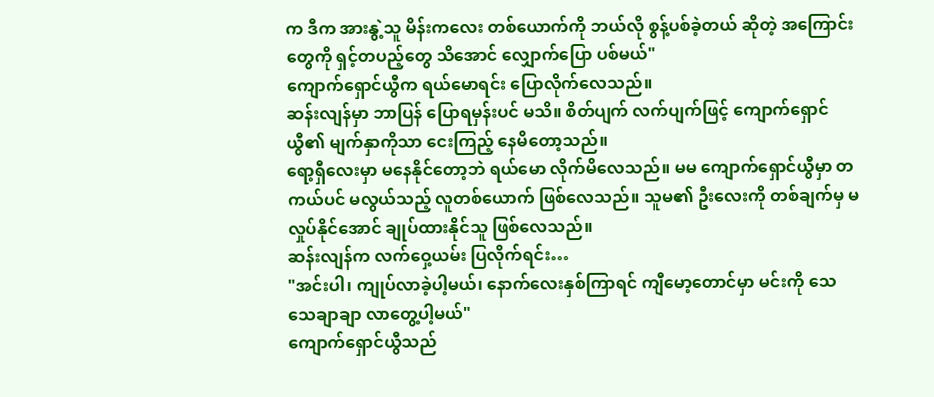က ဒီက အားနွဲ့သူ မိန်းကလေး တစ်ယောက်ကို ဘယ်လို စွန့်ပစ်ခဲ့တယ် ဆိုတဲ့ အကြောင်းတွေကို ရှင့်တပည့်တွေ သိအောင် လျှောက်ပြော ပစ်မယ်"
ကျောက်ရှောင်ယွီက ရယ်မောရင်း ပြောလိုက်လေသည်။
ဆန်းလျန်မှာ ဘာပြန် ပြောရမှန်းပင် မသိ။ စိတ်ပျက် လက်ပျက်ဖြင့် ကျောက်ရှောင်ယွီ၏ မျက်နှာကိုသာ ငေးကြည့် နေမိတော့သည်။
ရော့ရှီလေးမှာ မနေနိုင်တော့ဘဲ ရယ်မော လိုက်မိလေသည်။ မမ ကျောက်ရှောင်ယွီမှာ တကယ်ပင် မလွယ်သည့် လူတစ်ယောက် ဖြစ်လေသည်။ သူမ၏ ဦးလေးကို တစ်ချက်မှ မလှုပ်နိုင်အောင် ချုပ်ထားနိုင်သူ ဖြစ်လေသည်။
ဆန်းလျန်က လက်ဝှေ့ယမ်း ပြလိုက်ရင်း…
"အင်းပါ၊ ကျုပ်လာခဲ့ပါ့မယ်၊ နောက်လေးနှစ်ကြာရင် ကျီမော့တောင်မှာ မင်းကို သေသေချာချာ လာတွေ့ပါ့မယ်"
ကျောက်ရှောင်ယွီသည်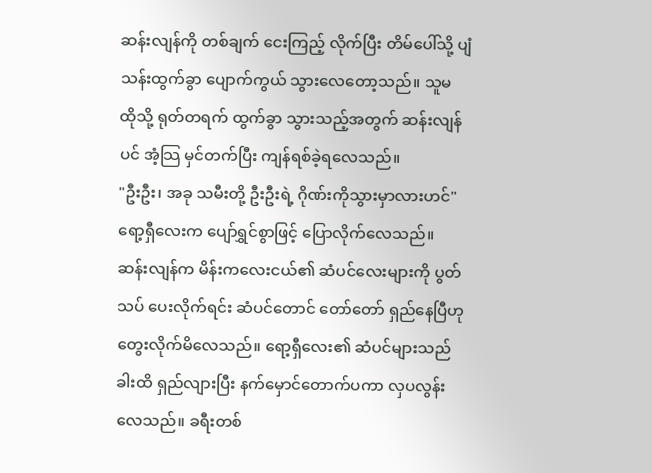ဆန်းလျန်ကို တစ်ချက် ငေးကြည့် လိုက်ပြီး တိမ်ပေါ်သို့ ပျံသန်းထွက်ခွာ ပျောက်ကွယ် သွားလေတော့သည်။ သူမ ထိုသို့ ရုတ်တရက် ထွက်ခွာ သွားသည့်အတွက် ဆန်းလျန်ပင် အံ့သြ မှင်တက်ပြီး ကျန်ရစ်ခဲ့ရလေသည်။
"ဦးဦး၊ အခု သမီးတို့ ဦးဦးရဲ့ ဂိုဏ်းကိုသွားမှာလားဟင်"
ရော့ရှီလေးက ပျော်ရွှင်စွာဖြင့် ပြောလိုက်လေသည်။
ဆန်းလျန်က မိန်းကလေးငယ်၏ ဆံပင်လေးများကို ပွတ်သပ် ပေးလိုက်ရင်း ဆံပင်တောင် တော်တော် ရှည်နေပြီဟု တွေးလိုက်မိလေသည်။ ရော့ရှီလေး၏ ဆံပင်များသည် ခါးထိ ရှည်လျားပြီး နက်မှောင်တောက်ပကာ လှပလွန်းလေသည်။ ခရီးတစ်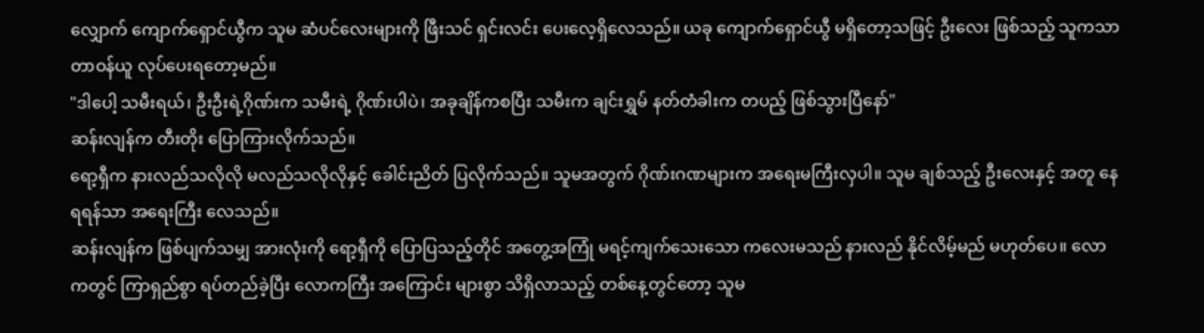လျှောက် ကျောက်ရှောင်ယွီက သူမ ဆံပင်လေးများကို ဖြီးသင် ရှင်းလင်း ပေးလေ့ရှိလေသည်။ ယခု ကျောက်ရှောင်ယွီ မရှိတော့သဖြင့် ဦးလေး ဖြစ်သည့် သူကသာ တာဝန်ယူ လုပ်ပေးရတော့မည်။
"ဒါပေါ့ သမီးရယ်၊ ဦးဦးရဲ့ဂိုဏ်းက သမီးရဲ့ ဂိုဏ်းပါပဲ၊ အခုချိန်ကစပြီး သမီးက ချင်းရွှမ် နတ်တံခါးက တပည့် ဖြစ်သွားပြီနော်"
ဆန်းလျန်က တီးတိုး ပြောကြားလိုက်သည်။
ရော့ရှီက နားလည်သလိုလို မလည်သလိုလိုနှင့် ခေါင်းညိတ် ပြလိုက်သည်။ သူမအတွက် ဂိုဏ်းဂဏများက အရေးမကြီးလှပါ။ သူမ ချစ်သည့် ဦးလေးနှင့် အတူ နေရရန်သာ အရေးကြီး လေသည်။
ဆန်းလျန်က ဖြစ်ပျက်သမျှ အားလုံးကို ရော့ရှီကို ပြောပြသည့်တိုင် အတွေ့အကြုံ မရင့်ကျက်သေးသော ကလေးမသည် နားလည် နိုင်လိမ့်မည် မဟုတ်ပေ။ လောကတွင် ကြာရှည်စွာ ရပ်တည်ခဲ့ပြီး လောကကြီး အကြောင်း များစွာ သိရှိလာသည့် တစ်နေ့တွင်တော့ သူမ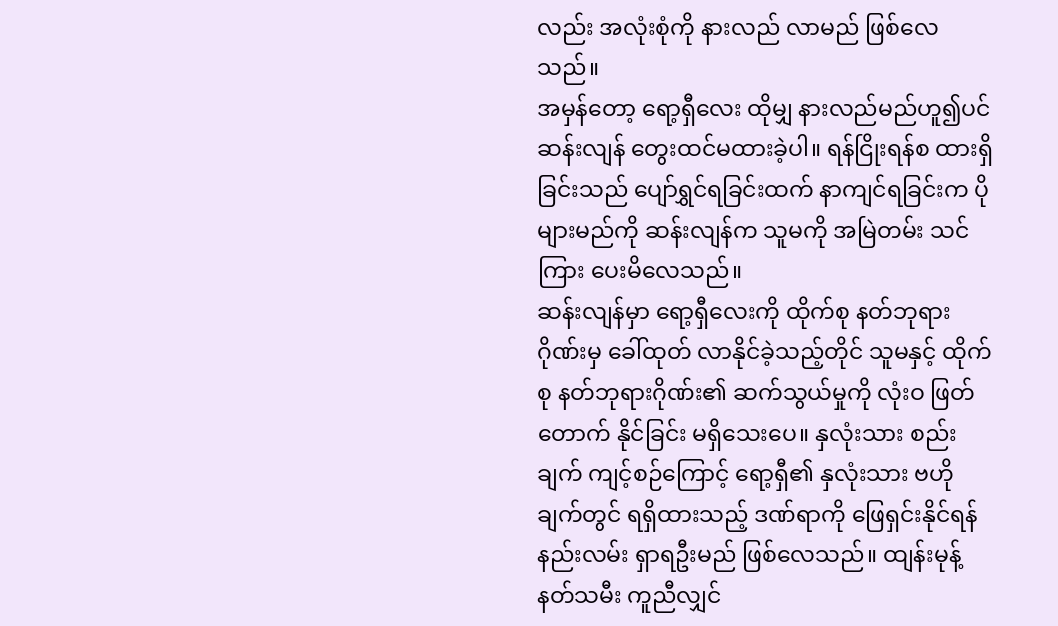လည်း အလုံးစုံကို နားလည် လာမည် ဖြစ်လေသည်။
အမှန်တော့ ရော့ရှီလေး ထိုမျှ နားလည်မည်ဟူ၍ပင် ဆန်းလျန် တွေးထင်မထားခဲ့ပါ။ ရန်ငြိုးရန်စ ထားရှိခြင်းသည် ပျော်ရွှင်ရခြင်းထက် နာကျင်ရခြင်းက ပိုများမည်ကို ဆန်းလျန်က သူမကို အမြဲတမ်း သင်ကြား ပေးမိလေသည်။
ဆန်းလျန်မှာ ရော့ရှီလေးကို ထိုက်စု နတ်ဘုရား ဂိုဏ်းမှ ခေါ်ထုတ် လာနိုင်ခဲ့သည့်တိုင် သူမနှင့် ထိုက်စု နတ်ဘုရားဂိုဏ်း၏ ဆက်သွယ်မှုကို လုံးဝ ဖြတ်တောက် နိုင်ခြင်း မရှိသေးပေ။ နှလုံးသား စည်းချက် ကျင့်စဉ်ကြောင့် ရော့ရှီ၏ နှလုံးသား ဗဟိုချက်တွင် ရရှိထားသည့် ဒဏ်ရာကို ဖြေရှင်းနိုင်ရန် နည်းလမ်း ရှာရဦးမည် ဖြစ်လေသည်။ ထျန်းမုန့် နတ်သမီး ကူညီလျှင်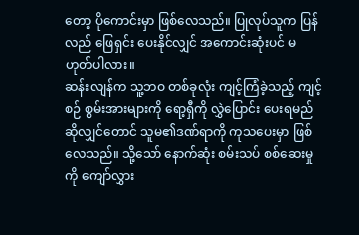တော့ ပိုကောင်းမှာ ဖြစ်လေသည်။ ပြုလုပ်သူက ပြန်လည် ဖြေရှင်း ပေးနိုင်လျှင် အကောင်းဆုံးပင် မဟုတ်ပါလား။
ဆန်းလျန်က သူ့ဘဝ တစ်ခုလုံး ကျင့်ကြံခဲ့သည့် ကျင့်စဉ် စွမ်းအားများကို ရော့ရှီကို လွှဲပြောင်း ပေးရမည် ဆိုလျှင်တောင် သူမ၏ဒဏ်ရာကို ကုသပေးမှာ ဖြစ်လေသည်။ သို့သော် နောက်ဆုံး စမ်းသပ် စစ်ဆေးမှုကို ကျော်လွှား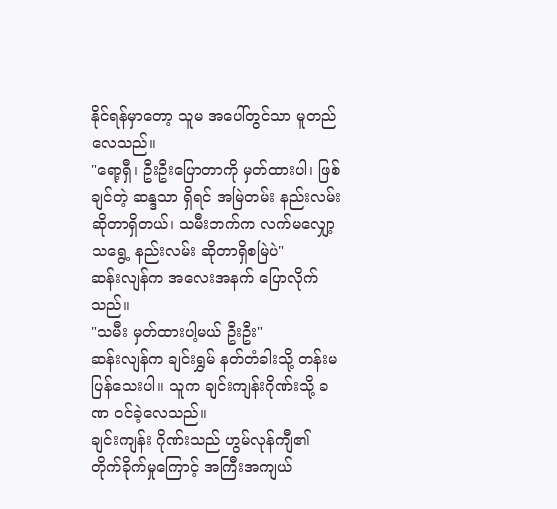နိုင်ရန်မှာတော့ သူမ အပေါ်တွင်သာ မူတည်လေသည်။
"ရော့ရှီ၊ ဦးဦးပြောတာကို မှတ်ထားပါ၊ ဖြစ်ချင်တဲ့ ဆန္ဒသာ ရှိရင် အမြဲတမ်း နည်းလမ်း ဆိုတာရှိတယ်၊ သမီးဘက်က လက်မလျှော့ သရွေ့ နည်းလမ်း ဆိုတာရှိစမြဲပဲ"
ဆန်းလျန်က အလေးအနက် ပြောလိုက်သည်။
"သမီး မှတ်ထားပါ့မယ် ဦးဦး"
ဆန်းလျန်က ချင်းရွှမ် နတ်တံခါးသို့ တန်းမပြန်သေးပါ။ သူက ချင်းကျန်းဂိုဏ်းသို့ ခဏ ဝင်ခဲ့လေသည်။
ချင်းကျန်း ဂိုဏ်းသည် ဟွမ်လုန်ကျီ၏ တိုက်ခိုက်မှုကြောင့် အကြီးအကျယ်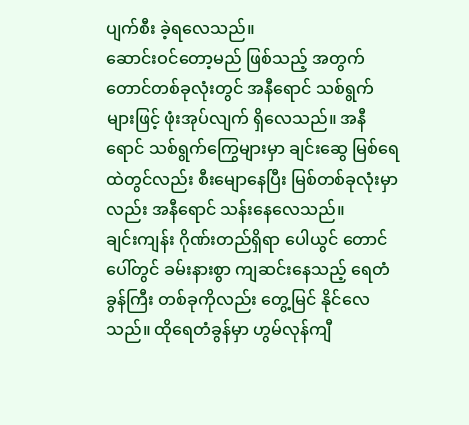ပျက်စီး ခဲ့ရလေသည်။
ဆောင်းဝင်တော့မည် ဖြစ်သည့် အတွက် တောင်တစ်ခုလုံးတွင် အနီရောင် သစ်ရွက်များဖြင့် ဖုံးအုပ်လျက် ရှိလေသည်။ အနီရောင် သစ်ရွက်ကြွေများမှာ ချင်းဆွေ မြစ်ရေထဲတွင်လည်း စီးမျောနေပြီး မြစ်တစ်ခုလုံးမှာလည်း အနီရောင် သန်းနေလေသည်။
ချင်းကျန်း ဂိုဏ်းတည်ရှိရာ ပေါယွင် တောင်ပေါ်တွင် ခမ်းနားစွာ ကျဆင်းနေသည့် ရေတံခွန်ကြီး တစ်ခုကိုလည်း တွေ့မြင် နိုင်လေသည်။ ထိုရေတံခွန်မှာ ဟွမ်လုန်ကျီ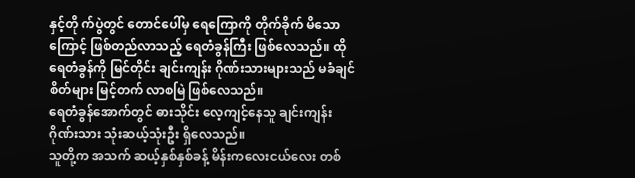နှင့်တို က်ပွဲတွင် တောင်ပေါ်မှ ရေကြောကို တိုက်ခိုက် မိသောကြောင့် ဖြစ်တည်လာသည့် ရေတံခွန်ကြီး ဖြစ်လေသည်။ ထိုရေတံခွန်ကို မြင်တိုင်း ချင်းကျန်း ဂိုဏ်းသားများသည် မခံချင်စိတ်များ မြင့်တက် လာစမြဲ ဖြစ်လေသည်။
ရေတံခွန်အောက်တွင် ဓားသိုင်း လေ့ကျင့်နေသူ ချင်းကျန်း ဂိုဏ်းသား သုံးဆယ့်သုံးဦး ရှိလေသည်။
သူတို့က အသက် ဆယ့်နှစ်နှစ်ခန့် မိန်းကလေးငယ်လေး တစ်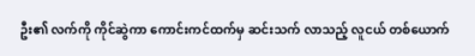ဦး၏ လက်ကို ကိုင်ဆွဲကာ ကောင်းကင်ထက်မှ ဆင်းသက် လာသည့် လူငယ် တစ်ယောက်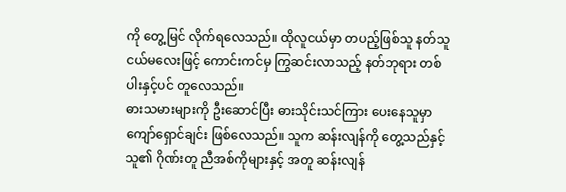ကို တွေ့မြင် လိုက်ရလေသည်။ ထိုလူငယ်မှာ တပည့်ဖြစ်သူ နတ်သူငယ်မလေးဖြင့် ကောင်းကင်မှ ကြွဆင်းလာသည့် နတ်ဘုရား တစ်ပါးနှင့်ပင် တူလေသည်။
ဓားသမားများကို ဦးဆောင်ပြီး ဓားသိုင်းသင်ကြား ပေးနေသူမှာ ကျော်ရှောင်ချင်း ဖြစ်လေသည်။ သူက ဆန်းလျန်ကို တွေ့သည်နှင့် သူ၏ ဂိုဏ်းတူ ညီအစ်ကိုများနှင့် အတူ ဆန်းလျန်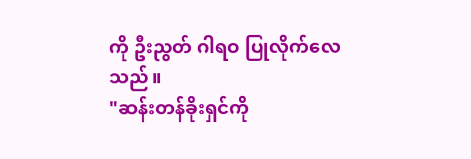ကို ဦးညွတ် ဂါရဝ ပြုလိုက်လေသည်။
"ဆန်းတန်ခိုးရှင်ကို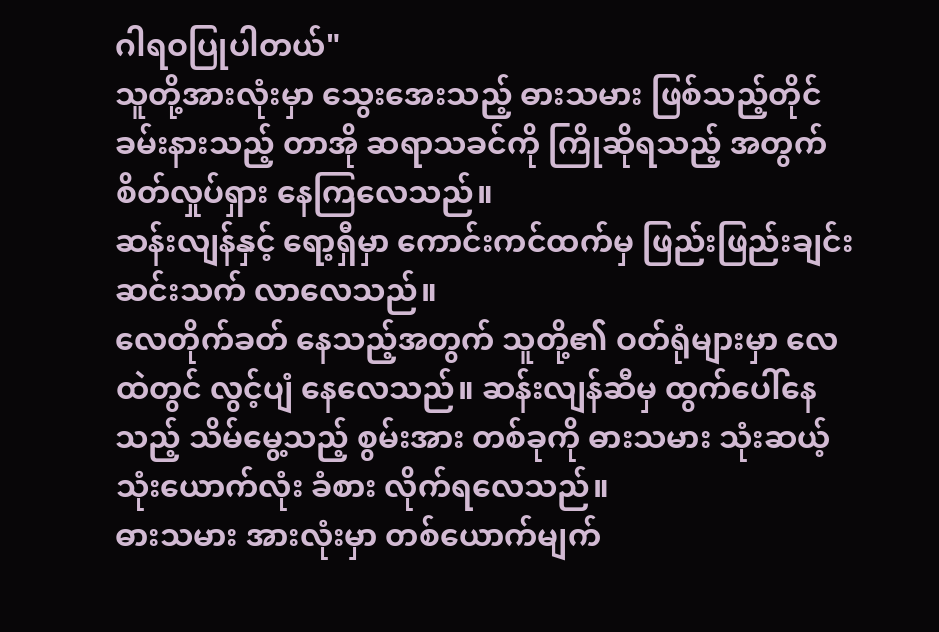ဂါရဝပြုပါတယ်"
သူတို့အားလုံးမှာ သွေးအေးသည့် ဓားသမား ဖြစ်သည့်တိုင် ခမ်းနားသည့် တာအို ဆရာသခင်ကို ကြိုဆိုရသည့် အတွက် စိတ်လှုပ်ရှား နေကြလေသည်။
ဆန်းလျန်နှင့် ရော့ရှီမှာ ကောင်းကင်ထက်မှ ဖြည်းဖြည်းချင်း ဆင်းသက် လာလေသည်။
လေတိုက်ခတ် နေသည့်အတွက် သူတို့၏ ဝတ်ရုံများမှာ လေထဲတွင် လွင့်ပျံ နေလေသည်။ ဆန်းလျန်ဆီမှ ထွက်ပေါ်နေသည့် သိမ်မွေ့သည့် စွမ်းအား တစ်ခုကို ဓားသမား သုံးဆယ့် သုံးယောက်လုံး ခံစား လိုက်ရလေသည်။
ဓားသမား အားလုံးမှာ တစ်ယောက်မျက်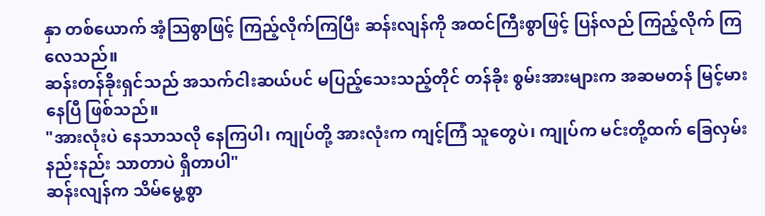နှာ တစ်ယောက် အံ့သြစွာဖြင့် ကြည့်လိုက်ကြပြီး ဆန်းလျန်ကို အထင်ကြီးစွာဖြင့် ပြန်လည် ကြည့်လိုက် ကြလေသည်။
ဆန်းတန်ခိုးရှင်သည် အသက်ငါးဆယ်ပင် မပြည့်သေးသည့်တိုင် တန်ခိုး စွမ်းအားများက အဆမတန် မြင့်မားနေပြီ ဖြစ်သည်။
"အားလုံးပဲ နေသာသလို နေကြပါ၊ ကျုပ်တို့ အားလုံးက ကျင့်ကြံ သူတွေပဲ၊ ကျုပ်က မင်းတို့ထက် ခြေလှမ်း နည်းနည်း သာတာပဲ ရှိတာပါ"
ဆန်းလျန်က သိမ်မွေ့စွာ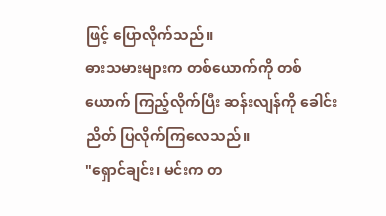ဖြင့် ပြောလိုက်သည်။
ဓားသမားများက တစ်ယောက်ကို တစ်ယောက် ကြည့်လိုက်ပြီး ဆန်းလျန်ကို ခေါင်းညိတ် ပြလိုက်ကြလေသည်။
"ရှောင်ချင်း၊ မင်းက တ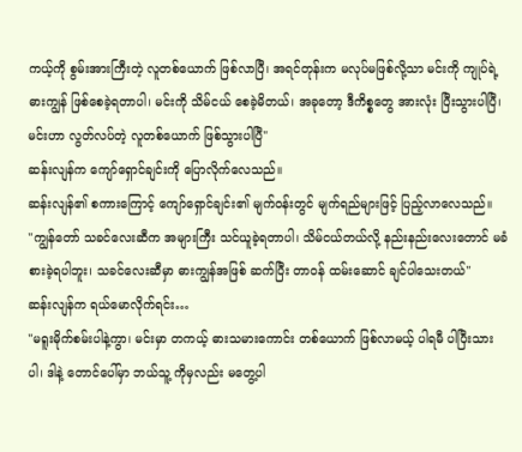ကယ့်ကို စွမ်းအားကြီးတဲ့ လူတစ်ယောက် ဖြစ်လာပြီ၊ အရင်တုန်းက မလုပ်မဖြစ်လို့သာ မင်းကို ကျုပ်ရဲ့ ဓားကျွန် ဖြစ်စေခဲ့ရတာပါ၊ မင်းကို သိမ်ငယ် စေခဲ့မိတယ်၊ အခုတော့ ဒီကိစ္စတွေ အားလုံး ပြီးသွားပါပြီ၊ မင်းဟာ လွတ်လပ်တဲ့ လူတစ်ယောက် ဖြစ်သွားပါပြီ"
ဆန်းလျန်က ကျော်ရှောင်ချင်းကို ပြောလိုက်လေသည်။
ဆန်းလျန်၏ စကားကြောင့် ကျော်ရှောင်ချင်း၏ မျက်ဝန်းတွင် မျက်ရည်များဖြင့် ပြည့်လာလေသည်။
"ကျွန်တော် သခင်လေးဆီက အများကြီး သင်ယူခဲ့ရတာပါ၊ သိမ်ငယ်တယ်လို့ နည်းနည်းလေးတောင် မခံစားခဲ့ရပါဘူး၊ သခင်လေးဆီမှာ ဓားကျွန်အဖြစ် ဆက်ပြီး တာဝန် ထမ်းဆောင် ချင်ပါသေးတယ်"
ဆန်းလျန်က ရယ်မောလိုက်ရင်း…
"မရူးမိုက်စမ်းပါနဲ့ကွာ၊ မင်းမှာ တကယ့် ဓားသမားကောင်း တစ်ယောက် ဖြစ်လာမယ့် ပါရမီ ပါပြီးသားပါ၊ ဒါနဲ့ တောင်ပေါ်မှာ ဘယ်သူ့ ကိုမှလည်း မတွေ့ပါ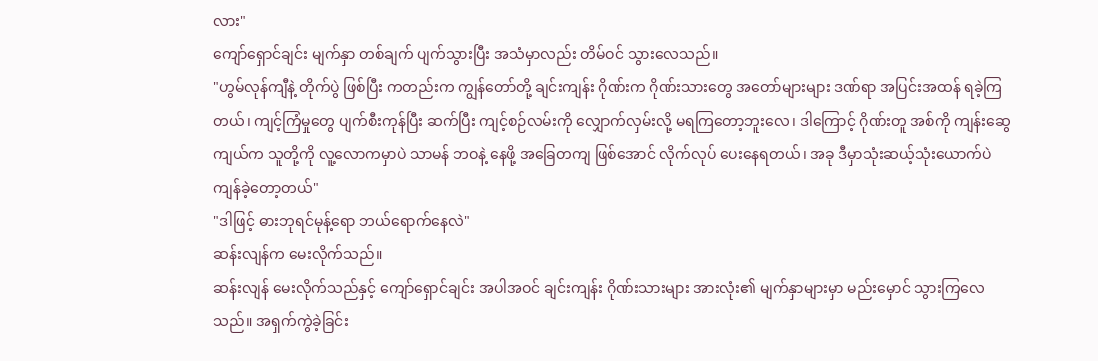လား"
ကျော်ရှောင်ချင်း မျက်နှာ တစ်ချက် ပျက်သွားပြီး အသံမှာလည်း တိမ်ဝင် သွားလေသည်။
"ဟွမ်လုန်ကျီနဲ့ တိုက်ပွဲ ဖြစ်ပြီး ကတည်းက ကျွန်တော်တို့ ချင်းကျန်း ဂိုဏ်းက ဂိုဏ်းသားတွေ အတော်များများ ဒဏ်ရာ အပြင်းအထန် ရခဲ့ကြတယ်၊ ကျင့်ကြံမှုတွေ ပျက်စီးကုန်ပြီး ဆက်ပြီး ကျင့်စဉ်လမ်းကို လျှောက်လှမ်းလို့ မရကြတော့ဘူးလေ၊ ဒါကြောင့် ဂိုဏ်းတူ အစ်ကို ကျန်းဆွေကျယ်က သူတို့ကို လူ့လောကမှာပဲ သာမန် ဘဝနဲ့ နေဖို့ အခြေတကျ ဖြစ်အောင် လိုက်လုပ် ပေးနေရတယ်၊ အခု ဒီမှာသုံးဆယ့်သုံးယောက်ပဲ ကျန်ခဲ့တော့တယ်"
"ဒါဖြင့် ဓားဘုရင်မုန့်ရော ဘယ်ရောက်နေလဲ"
ဆန်းလျန်က မေးလိုက်သည်။
ဆန်းလျန် မေးလိုက်သည်နှင့် ကျော်ရှောင်ချင်း အပါအဝင် ချင်းကျန်း ဂိုဏ်းသားများ အားလုံး၏ မျက်နှာများမှာ မည်းမှောင် သွားကြလေသည်။ အရှက်ကွဲခဲ့ခြင်း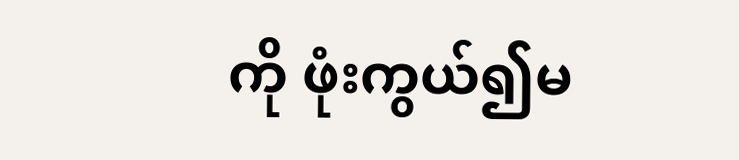ကို ဖုံးကွယ်၍မ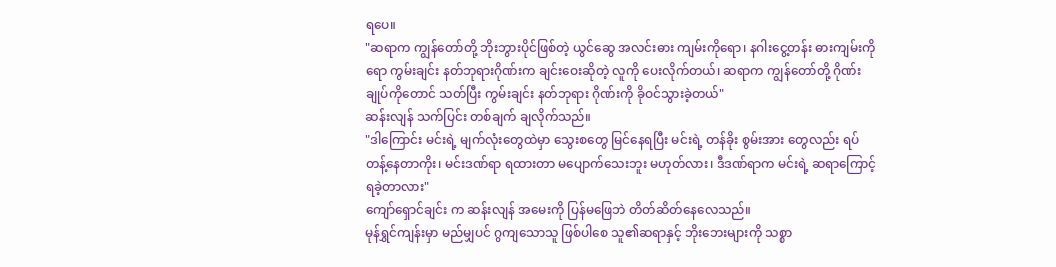ရပေ။
"ဆရာက ကျွန်တော်တို့ ဘိုးဘွားပိုင်ဖြစ်တဲ့ ယွင်ဆွေ အလင်းဓား ကျမ်းကိုရော၊ နဂါးငွေ့တန်း ဓားကျမ်းကိုရော ကွမ်းချင်း နတ်ဘုရားဂိုဏ်းက ချင်းဝေးဆိုတဲ့ လူကို ပေးလိုက်တယ်၊ ဆရာက ကျွန်တော်တို့ ဂိုဏ်းချုပ်ကိုတောင် သတ်ပြီး ကွမ်းချင်း နတ်ဘုရား ဂိုဏ်းကို ခိုဝင်သွားခဲ့တယ်"
ဆန်းလျန် သက်ပြင်း တစ်ချက် ချလိုက်သည်။
"ဒါကြောင်း မင်းရဲ့ မျက်လုံးတွေထဲမှာ သွေးစတွေ မြင်နေရပြီး မင်းရဲ့ တန်ခိုး စွမ်းအား တွေလည်း ရပ်တန့်နေတာကိုး၊ မင်းဒဏ်ရာ ရထားတာ မပျောက်သေးဘူး မဟုတ်လား၊ ဒီဒဏ်ရာက မင်းရဲ့ ဆရာကြောင့် ရခဲ့တာလား"
ကျော်ရှောင်ချင်း က ဆန်းလျန် အမေးကို ပြန်မဖြေဘဲ တိတ်ဆိတ်နေလေသည်။
မုန်ရွှင်ကျန်းမှာ မည်မျှပင် ဂွကျသောသူ ဖြစ်ပါစေ သူ၏ဆရာနှင့် ဘိုးဘေးများကို သစ္စာ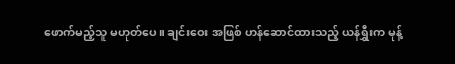ဖောက်မည့်သူ မဟုတ်ပေ။ ချင်းဝေး အဖြစ် ဟန်ဆောင်ထားသည့် ယန်ရွှီးက မုန့်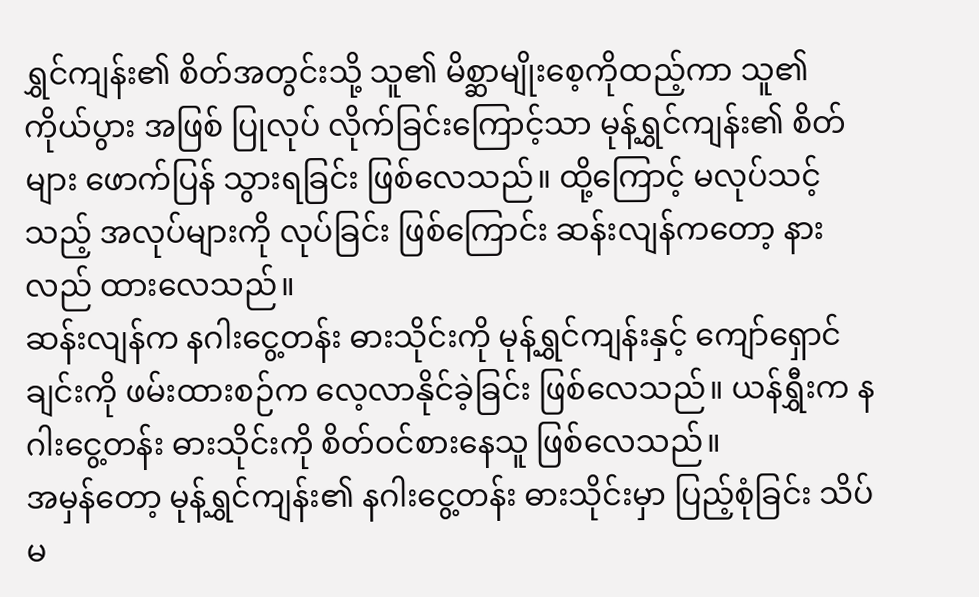ရွှင်ကျန်း၏ စိတ်အတွင်းသို့ သူ၏ မိစ္ဆာမျိုးစေ့ကိုထည့်ကာ သူ၏ ကိုယ်ပွား အဖြစ် ပြုလုပ် လိုက်ခြင်းကြောင့်သာ မုန့်ရွှင်ကျန်း၏ စိတ်များ ဖောက်ပြန် သွားရခြင်း ဖြစ်လေသည်။ ထို့ကြောင့် မလုပ်သင့်သည့် အလုပ်များကို လုပ်ခြင်း ဖြစ်ကြောင်း ဆန်းလျန်ကတော့ နားလည် ထားလေသည်။
ဆန်းလျန်က နဂါးငွေ့တန်း ဓားသိုင်းကို မုန့်ရွှင်ကျန်းနှင့် ကျော်ရှောင်ချင်းကို ဖမ်းထားစဉ်က လေ့လာနိုင်ခဲ့ခြင်း ဖြစ်လေသည်။ ယန်ရွှီးက နဂါးငွေ့တန်း ဓားသိုင်းကို စိတ်ဝင်စားနေသူ ဖြစ်လေသည်။
အမှန်တော့ မုန့်ရွှင်ကျန်း၏ နဂါးငွေ့တန်း ဓားသိုင်းမှာ ပြည့်စုံခြင်း သိပ်မ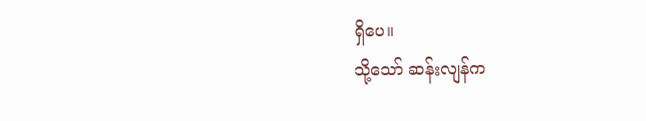ရှိပေ။
သို့သော် ဆန်းလျန်က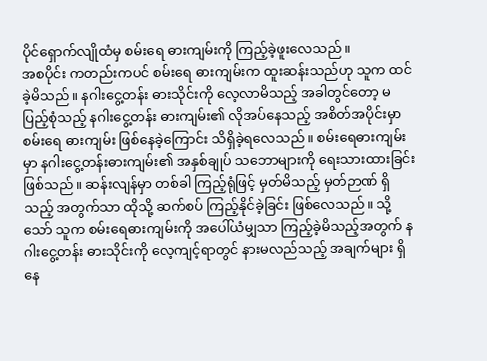ပိုင်ရှောက်လျိုထံမှ စမ်းရေ ဓားကျမ်းကို ကြည့်ခဲ့ဖူးလေသည်။
အစပိုင်း ကတည်းကပင် စမ်းရေ ဓားကျမ်းက ထူးဆန်းသည်ဟု သူက ထင်ခဲ့မိသည်။ နဂါးငွေ့တန်း ဓားသိုင်းကို လေ့လာမိသည့် အခါတွင်တော့ မပြည့်စုံသည့် နဂါးငွေ့တန်း ဓားကျမ်း၏ လိုအပ်နေသည့် အစိတ်အပိုင်းမှာ စမ်းရေ ဓားကျမ်း ဖြစ်နေခဲ့ကြောင်း သိရှိခဲ့ရလေသည်။ စမ်းရေဓားကျမ်းမှာ နဂါးငွေ့တန်းဓားကျမ်း၏ အနှစ်ချုပ် သဘောများကို ရေးသားထားခြင်း ဖြစ်သည်။ ဆန်းလျန်မှာ တစ်ခါ ကြည့်ရုံဖြင့် မှတ်မိသည့် မှတ်ဉာဏ် ရှိသည့် အတွက်သာ ထိုသို့ ဆက်စပ် ကြည့်နိုင်ခဲ့ခြင်း ဖြစ်လေသည်။ သို့သော် သူက စမ်းရေဓားကျမ်းကို အပေါ်ယံမျှသာ ကြည့်ခဲ့မိသည့်အတွက် နဂါးငွေ့တန်း ဓားသိုင်းကို လေ့ကျင့်ရာတွင် နားမလည်သည့် အချက်များ ရှိနေ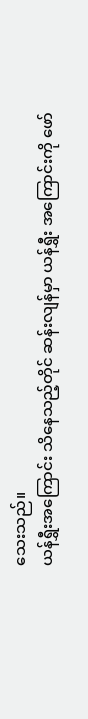သေးသည်။
ယန်ရွှီးအကြောင်း သိနေသည့်တိုင် ဆန်းလျန်မှာ ယန်ရွှီး အကြောင်းကို ဖော်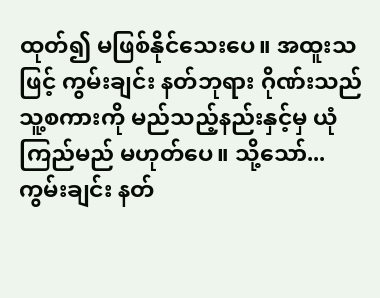ထုတ်၍ မဖြစ်နိုင်သေးပေ။ အထူးသဖြင့် ကွမ်းချင်း နတ်ဘုရား ဂိုဏ်းသည် သူ့စကားကို မည်သည့်နည်းနှင့်မှ ယုံကြည်မည် မဟုတ်ပေ။ သို့သော်... ကွမ်းချင်း နတ်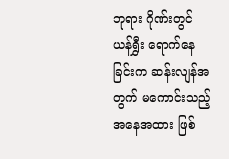ဘုရား ဂိုဏ်းတွင် ယန်ရွှီး ရောက်နေခြင်းက ဆန်းလျန်အတွက် မကောင်းသည့် အနေအထား ဖြစ်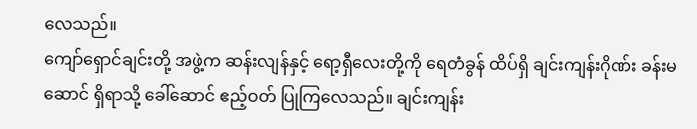လေသည်။
ကျော်ရှောင်ချင်းတို့ အဖွဲ့က ဆန်းလျန်နှင့် ရော့ရှီလေးတို့ကို ရေတံခွန် ထိပ်ရှိ ချင်းကျန်းဂိုဏ်း ခန်းမဆောင် ရှိရာသို့ ခေါ်ဆောင် ဧည့်ဝတ် ပြုကြလေသည်။ ချင်းကျန်း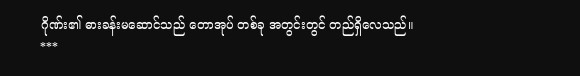ဂိုဏ်း၏ ဓားခန်းမဆောင်သည် တောအုပ် တစ်ခု အတွင်းတွင် တည်ရှိလေသည်။
***